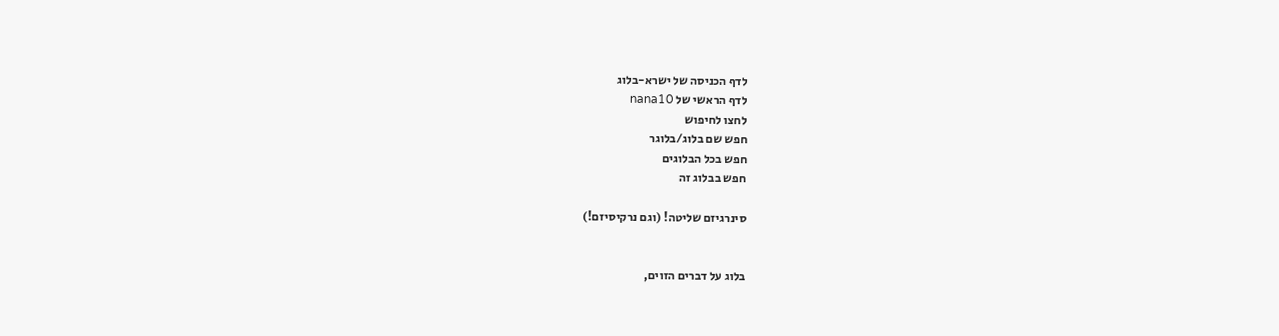לדף הכניסה של ישרא-בלוג
לדף הראשי של nana10
לחצו לחיפוש
חפש שם בלוג/בלוגר
חפש בכל הבלוגים
חפש בבלוג זה

סינרגיזם שליטה! (וגם נרקיסיזם!)


בלוג על דברים הזוים,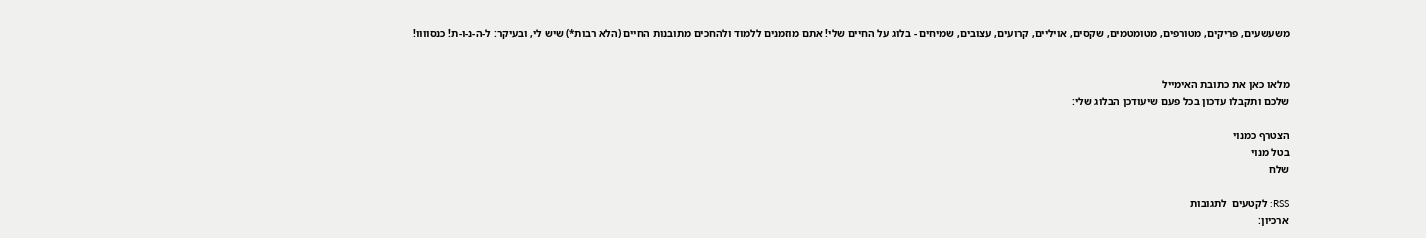משעשעים, פריקים, מטורפים, מטומטמים, שקסים, אויליים, קרועים, עצובים, שמיחים - בלוג על החיים שלי! אתם מוזמנים ללמוד ולהחכים מתובנות החיים (הלא רבות*) שיש לי, ובעיקר: ל-ה-נ-ו-ת! כנסוווו!


מלאו כאן את כתובת האימייל
שלכם ותקבלו עדכון בכל פעם שיעודכן הבלוג שלי:

הצטרף כמנוי
בטל מנוי
שלח

RSS: לקטעים  לתגובות
ארכיון: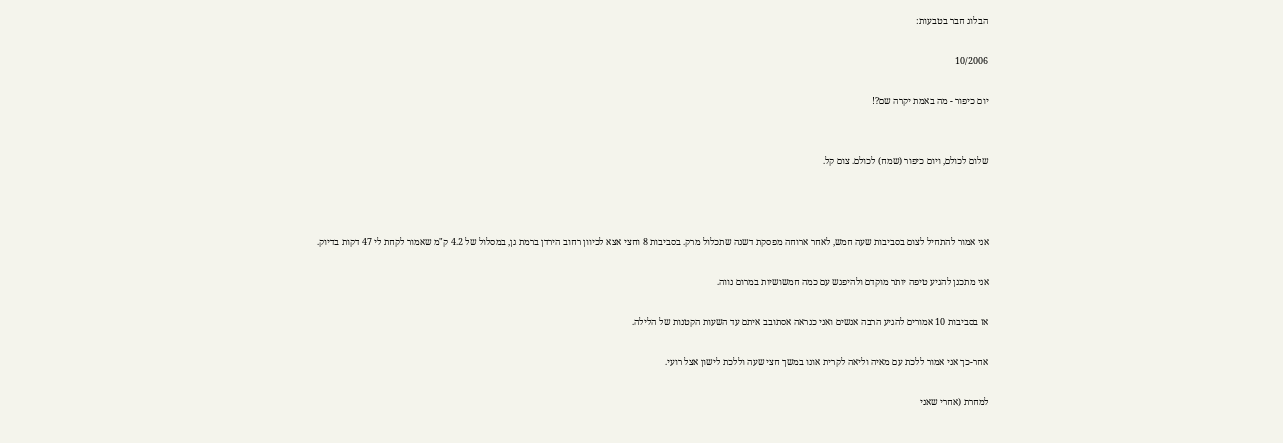הבלוג חבר בטבעות:

10/2006

יום כיפור - מה באמת יקרה שם?!


שלום לכולם, ויום כיפור (שמח) לכולם. צום קל.



אני אמור להתחיל לצום בסביבות שעה חמש, לאחר ארוחה מפסקת דשנה שתכלול מרק. בסביבות 8 וחצי אצא לכיוון רחוב הירדן ברמת גן, במסלול של 4.2 ק"מ שאמור לקחת לי 47 דקות בדיוק.

אני מתכנן להגיע טיפה יותר מוקדם ולהיפגש עם כמה חמשושיות במרום נווה.

אז בסביבות 10 אמורים להגיע הרבה אנשים ואני כנראה אסתובב איתם עד השעות הקטנות של הלילה.

אחר-כך אני אמור ללכת עם מאיה וליאה לקרית אונו במשך חצי שעה וללכת לישון אצל רועי.

למחרת (אחרי שאני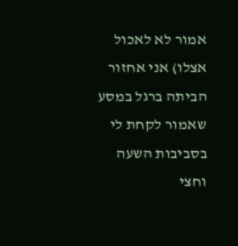אמור לא לאכול אצלו) אני אחזור הביתה ברגל במסע שאמור לקחת לי בסביבות השעה וחצי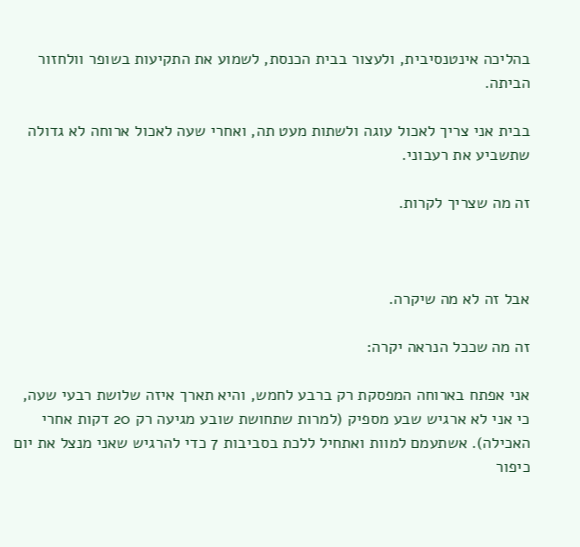בהליכה אינטנסיבית, ולעצור בבית הכנסת, לשמוע את התקיעות בשופר וולחזור הביתה.

בבית אני צריך לאכול עוגה ולשתות מעט תה, ואחרי שעה לאכול ארוחה לא גדולה שתשביע את רעבוני.

זה מה שצריך לקרות.



אבל זה לא מה שיקרה.

זה מה שככל הנראה יקרה:

אני אפתח בארוחה המפסקת רק ברבע לחמש, והיא תארך איזה שלושת רבעי שעה, כי אני לא ארגיש שבע מספיק (למרות שתחושת שובע מגיעה רק 20 דקות אחרי האכילה). אשתעמם למוות ואתחיל ללכת בסביבות 7 כדי להרגיש שאני מנצל את יום כיפור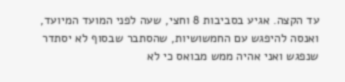עד הקצה. אגיע בסביבות 8 וחצי, שעה לפני המועד המיועד, ואנסה להיפגש עם החמשושיות, שהסתבר שבסוף לא יסתדר שנפגש ואני אהיה ממש מבואס כי לא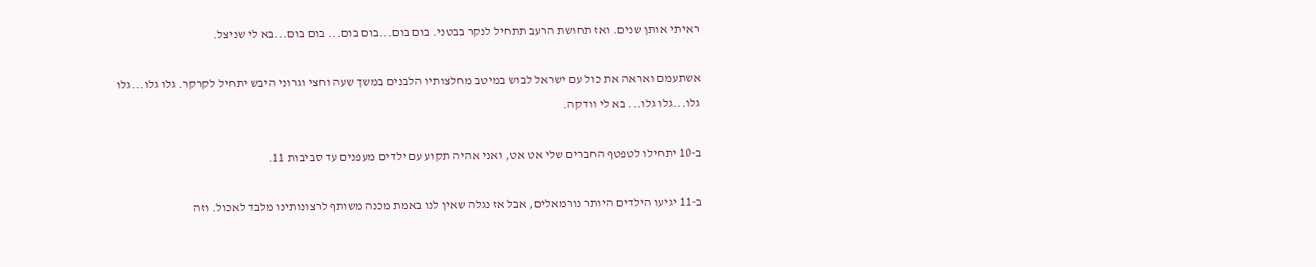ראיתי אותן שנים. ואז תחושת הרעב תתחיל לנקר בבטני. בום בום...בום בום... בום בום...בא לי שניצל.

אשתעמם ואראה את כול עם ישראל לבוש במיטב מחלצותיו הלבנים במשך שעה וחצי וגרוני היבש יתחיל לקרקר. גלו גלו...גלו גלו...גלו גלו... בא לי וודקה.

ב-10 יתחילו לטפטף החברים שלי אט אט, ואני אהיה תקוע עם ילדים מעפנים עד סביבות 11.

ב-11 יגיעו הילדים היותר נורמאלים, אבל אז נגלה שאין לנו באמת מכנה משותף לרצונותינו מלבד לאכול. וזה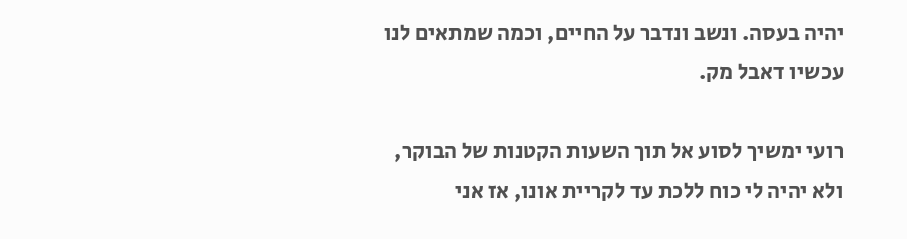יהיה בעסה. ונשב ונדבר על החיים, וכמה שמתאים לנו עכשיו דאבל מק.

רועי ימשיך לסוע אל תוך השעות הקטנות של הבוקר, ולא יהיה לי כוח ללכת עד לקריית אונו, אז אני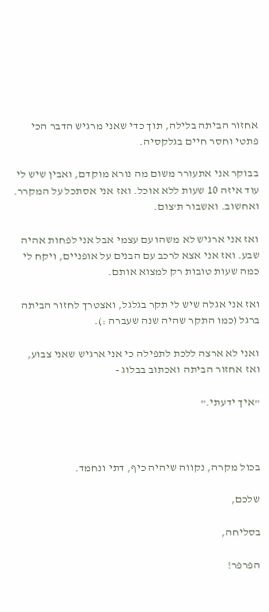אחזור הביתה בלילה, תוך כדי שאני מרגיש הדבר הכי פתטי וחסר חיים בגלקסיה.

בבוקר אני אתעורר משום מה נורא מוקדם, ואבין שיש לי עוד איזה 10 שעות ללא אוכל. ואז אני אסתכל על המקרר. ואחשוב. ואשבור ת'צום.

ואז אני ארגיש לא משהו עם עצמי אבל אני לפחות אהיה שבע. ואז אני אצא לרכב עם הבנים על אופניים, ויקח לי כמה שעות טובות רק למצוא אותם.

ואז אני אגלה שיש לי תקר בגלגל, ואצטרך לחזור הביתה ברגל (כמו התקר שהיה שנה שעברה :).

ואני לא ארצה ללכת לתפילה כי אני ארגיש שאני צבוע, ואז אחזור הביתה ואכתוב בבלוג -

"איך ידעתי."



בכול מקרה, נקווה שיהיה כיף, דתי ונחמד.

שלכם,

בסליחה,

הפרפר!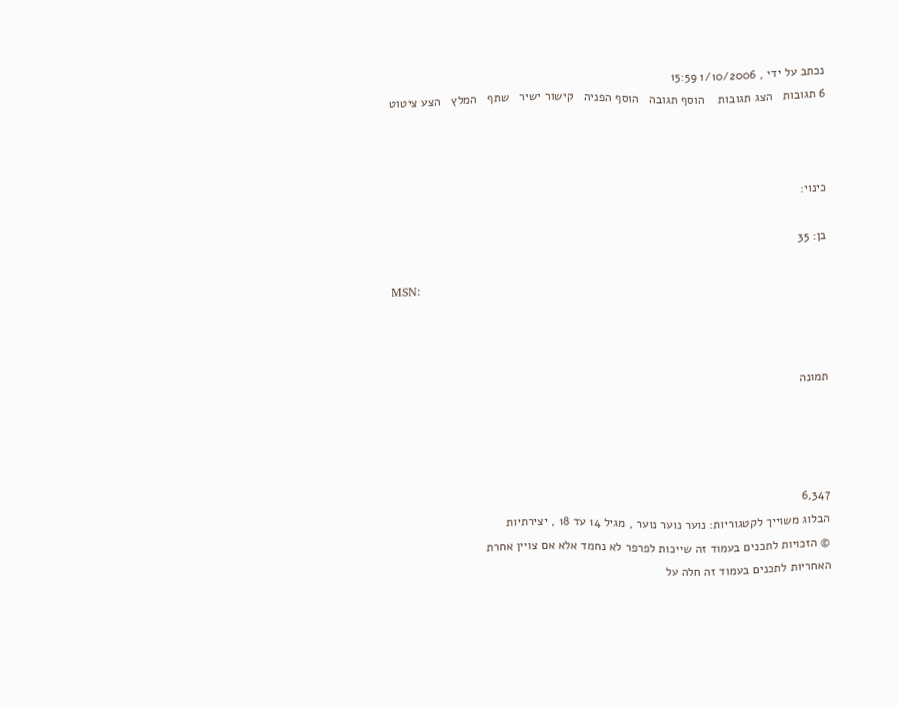נכתב על ידי , 1/10/2006 15:59
6 תגובות   הצג תגובות    הוסף תגובה   הוסף הפניה   קישור ישיר   שתף   המלץ   הצע ציטוט



כינוי:

בן: 35

MSN:



תמונה




6,347
הבלוג משוייך לקטגוריות: נוער נוער נוער , מגיל 14 עד 18 , יצירתיות
© הזכויות לתכנים בעמוד זה שייכות לפרפר לא נחמד אלא אם צויין אחרת
האחריות לתכנים בעמוד זה חלה על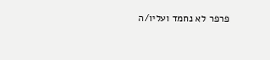פרפר לא נחמד ועליו/ה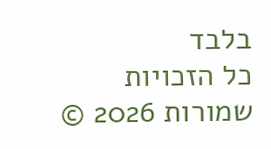בלבד
כל הזכויות שמורות 2026 ©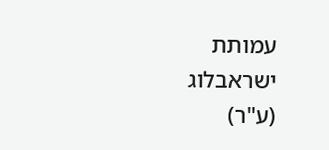עמותת ישראבלוג (ע"ר)